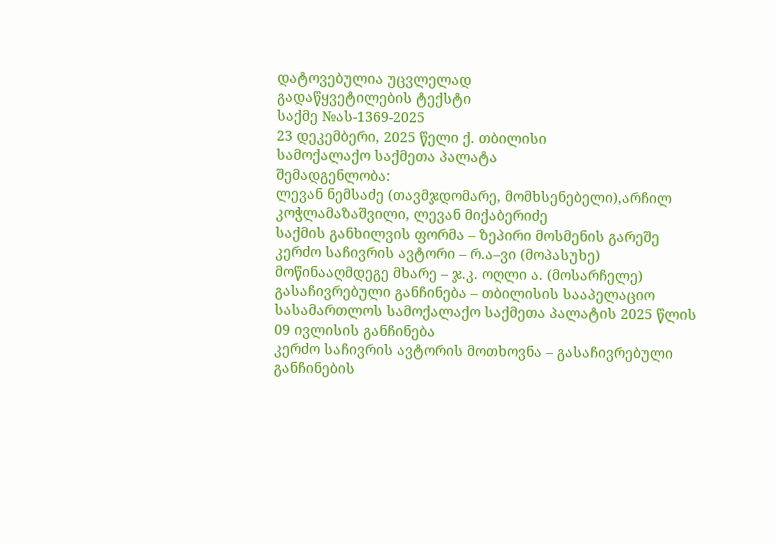დატოვებულია უცვლელად
გადაწყვეტილების ტექსტი
საქმე №ას-1369-2025
23 დეკემბერი, 2025 წელი ქ. თბილისი
სამოქალაქო საქმეთა პალატა
შემადგენლობა:
ლევან ნემსაძე (თავმჯდომარე, მომხსენებელი),არჩილ კოჭლამაზაშვილი, ლევან მიქაბერიძე
საქმის განხილვის ფორმა – ზეპირი მოსმენის გარეშე
კერძო საჩივრის ავტორი – რ.ა–ვი (მოპასუხე)
მოწინააღმდეგე მხარე – ჯ.კ. ოღლი ა. (მოსარჩელე)
გასაჩივრებული განჩინება – თბილისის სააპელაციო სასამართლოს სამოქალაქო საქმეთა პალატის 2025 წლის 09 ივლისის განჩინება
კერძო საჩივრის ავტორის მოთხოვნა – გასაჩივრებული განჩინების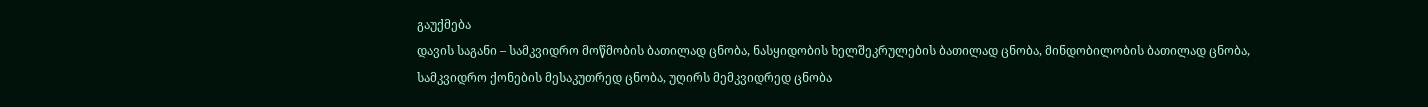გაუქმება
დავის საგანი – სამკვიდრო მოწმობის ბათილად ცნობა, ნასყიდობის ხელშეკრულების ბათილად ცნობა, მინდობილობის ბათილად ცნობა, სამკვიდრო ქონების მესაკუთრედ ცნობა, უღირს მემკვიდრედ ცნობა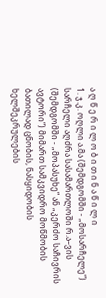ა ღ წ ე რ ი ლ ო ბ ი თ ი ნ ა წ ი ლ ი
1. ჯ.კ. ოღლი ა.მა (შემდგომში - „მოსარჩელე“) სარჩელი აღძრა სასამართლოში რ.ა–ვის (შემდგომში - „მოპასუხე“ ან „კერძო საჩივრის ავტორი“) მიმართ სამკვიდრო მოწმობის ბათილად ცნობის, ნასყიდობის ხელშეკრულების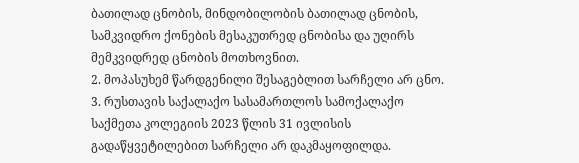ბათილად ცნობის, მინდობილობის ბათილად ცნობის, სამკვიდრო ქონების მესაკუთრედ ცნობისა და უღირს მემკვიდრედ ცნობის მოთხოვნით.
2. მოპასუხემ წარდგენილი შესაგებლით სარჩელი არ ცნო.
3. რუსთავის საქალაქო სასამართლოს სამოქალაქო საქმეთა კოლეგიის 2023 წლის 31 ივლისის გადაწყვეტილებით სარჩელი არ დაკმაყოფილდა.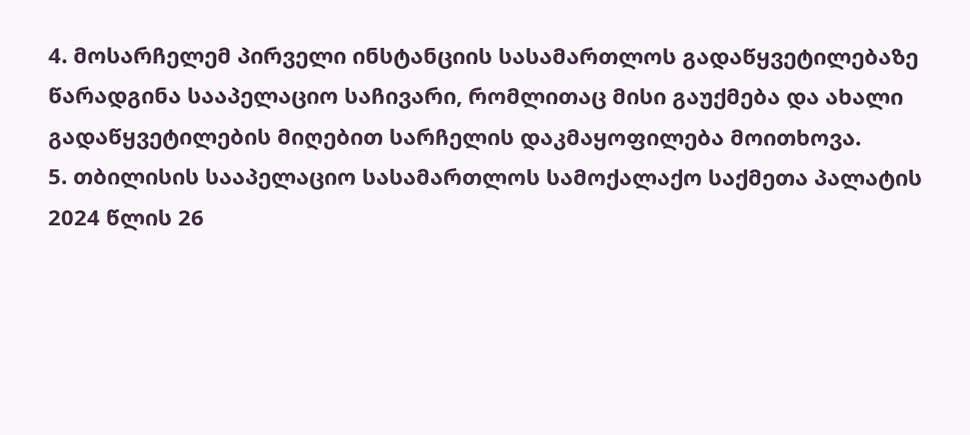4. მოსარჩელემ პირველი ინსტანციის სასამართლოს გადაწყვეტილებაზე წარადგინა სააპელაციო საჩივარი, რომლითაც მისი გაუქმება და ახალი გადაწყვეტილების მიღებით სარჩელის დაკმაყოფილება მოითხოვა.
5. თბილისის სააპელაციო სასამართლოს სამოქალაქო საქმეთა პალატის 2024 წლის 26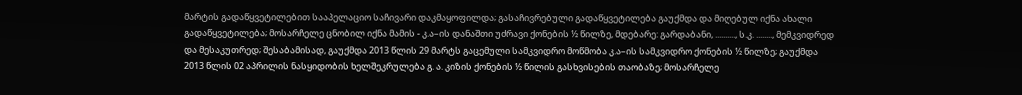მარტის გადაწყვეტილებით სააპელაციო საჩივარი დაკმაყოფილდა; გასაჩივრებული გადაწყვეტილება გაუქმდა და მიღებულ იქნა ახალი გადაწყვეტილება; მოსარჩელე ცნობილ იქნა მამის - კ.ა–ის დანაშთი უძრავი ქონების ½ წილზე, მდებარე: გარდაბანი, .........., ს.კ. ........, მემკვიდრედ და მესაკუთრედ; შესაბამისად, გაუქმდა 2013 წლის 29 მარტს გაცემული სამკვიდრო მოწმობა კ.ა–ის სამკვიდრო ქონების ½ წილზე; გაუქმდა 2013 წლის 02 აპრილის ნასყიდობის ხელშეკრულება გ. ა. კიზის ქონების ½ წილის გასხვისების თაობაზე; მოსარჩელე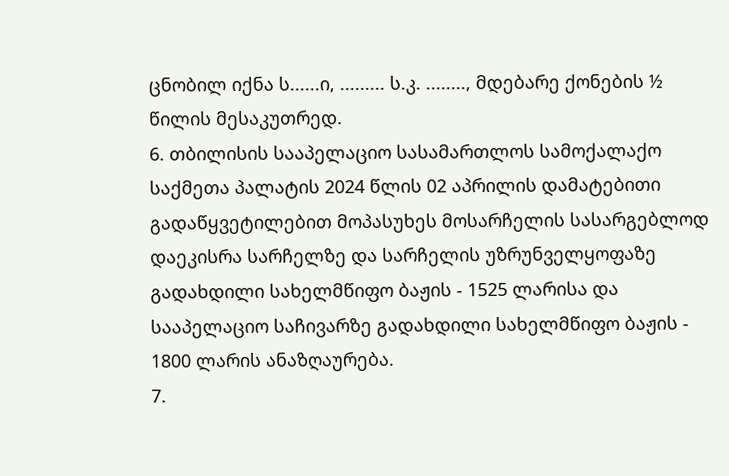ცნობილ იქნა ს......ი, ......... ს.კ. ........, მდებარე ქონების ½ წილის მესაკუთრედ.
6. თბილისის სააპელაციო სასამართლოს სამოქალაქო საქმეთა პალატის 2024 წლის 02 აპრილის დამატებითი გადაწყვეტილებით მოპასუხეს მოსარჩელის სასარგებლოდ დაეკისრა სარჩელზე და სარჩელის უზრუნველყოფაზე გადახდილი სახელმწიფო ბაჟის - 1525 ლარისა და სააპელაციო საჩივარზე გადახდილი სახელმწიფო ბაჟის - 1800 ლარის ანაზღაურება.
7.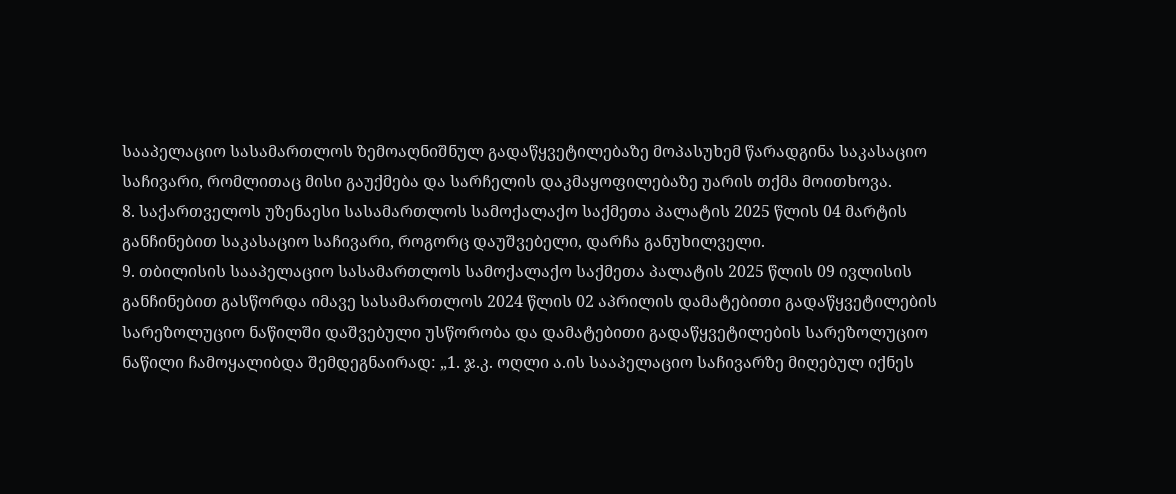სააპელაციო სასამართლოს ზემოაღნიშნულ გადაწყვეტილებაზე მოპასუხემ წარადგინა საკასაციო საჩივარი, რომლითაც მისი გაუქმება და სარჩელის დაკმაყოფილებაზე უარის თქმა მოითხოვა.
8. საქართველოს უზენაესი სასამართლოს სამოქალაქო საქმეთა პალატის 2025 წლის 04 მარტის განჩინებით საკასაციო საჩივარი, როგორც დაუშვებელი, დარჩა განუხილველი.
9. თბილისის სააპელაციო სასამართლოს სამოქალაქო საქმეთა პალატის 2025 წლის 09 ივლისის განჩინებით გასწორდა იმავე სასამართლოს 2024 წლის 02 აპრილის დამატებითი გადაწყვეტილების სარეზოლუციო ნაწილში დაშვებული უსწორობა და დამატებითი გადაწყვეტილების სარეზოლუციო ნაწილი ჩამოყალიბდა შემდეგნაირად: „1. ჯ.კ. ოღლი ა.ის სააპელაციო საჩივარზე მიღებულ იქნეს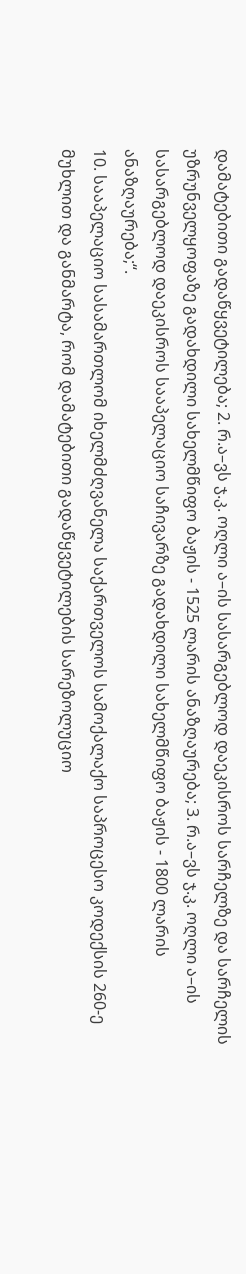დამატებითი გადაწყვეტილება; 2. რ.ა–ვს ჯ.კ. ოღლი ა–ის სასარგებლოდ დაეკისროს სარჩელზე და სარჩელის უზრუნველყოფაზე გადახდილი სახელმწიფო ბაჟის - 1525 ლარის ანაზღაურება; 3. რ.ა–ვს ჯ.კ. ოღლი ა–ის სასარგებლოდ დაეკისროს სააპელაციო საჩივარზე გადახდილი სახელმწიფო ბაჟის - 1800 ლარის ანაზღაურება;“.
10. სააპელაციო სასამართლომ იხელმძღვანელა საქართველოს სამოქალაქო საპროცესო კოდექსის 260-ე მუხლით და განმარტა, რომ დამატებითი გადაწყვეტილების სარეზოლუციო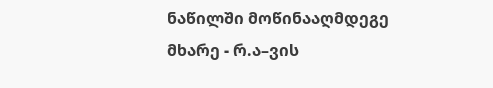ნაწილში მოწინააღმდეგე მხარე - რ.ა–ვის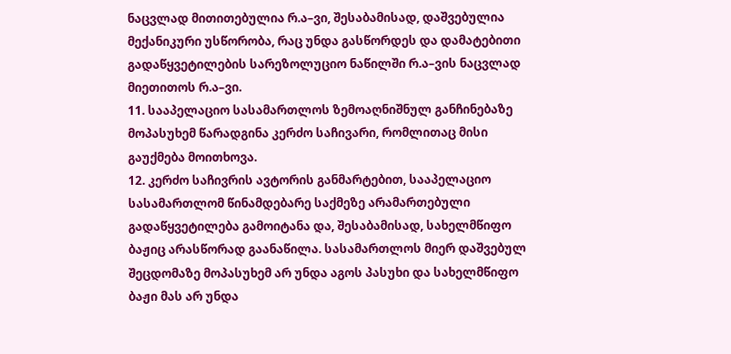ნაცვლად მითითებულია რ.ა–ვი, შესაბამისად, დაშვებულია მექანიკური უსწორობა, რაც უნდა გასწორდეს და დამატებითი გადაწყვეტილების სარეზოლუციო ნაწილში რ.ა–ვის ნაცვლად მიეთითოს რ.ა–ვი.
11. სააპელაციო სასამართლოს ზემოაღნიშნულ განჩინებაზე მოპასუხემ წარადგინა კერძო საჩივარი, რომლითაც მისი გაუქმება მოითხოვა.
12. კერძო საჩივრის ავტორის განმარტებით, სააპელაციო სასამართლომ წინამდებარე საქმეზე არამართებული გადაწყვეტილება გამოიტანა და, შესაბამისად, სახელმწიფო ბაჟიც არასწორად გაანაწილა. სასამართლოს მიერ დაშვებულ შეცდომაზე მოპასუხემ არ უნდა აგოს პასუხი და სახელმწიფო ბაჟი მას არ უნდა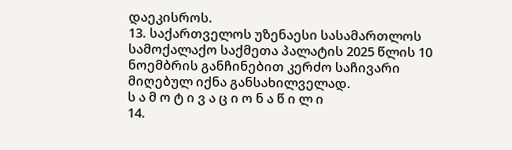დაეკისროს.
13. საქართველოს უზენაესი სასამართლოს სამოქალაქო საქმეთა პალატის 2025 წლის 10 ნოემბრის განჩინებით კერძო საჩივარი მიღებულ იქნა განსახილველად.
ს ა მ ო ტ ი ვ ა ც ი ო ნ ა წ ი ლ ი
14.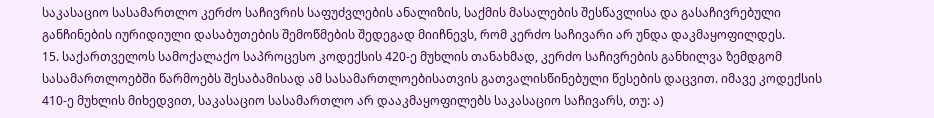საკასაციო სასამართლო კერძო საჩივრის საფუძვლების ანალიზის, საქმის მასალების შესწავლისა და გასაჩივრებული განჩინების იურიდიული დასაბუთების შემოწმების შედეგად მიიჩნევს, რომ კერძო საჩივარი არ უნდა დაკმაყოფილდეს.
15. საქართველოს სამოქალაქო საპროცესო კოდექსის 420-ე მუხლის თანახმად, კერძო საჩივრების განხილვა ზემდგომ სასამართლოებში წარმოებს შესაბამისად ამ სასამართლოებისათვის გათვალისწინებული წესების დაცვით. იმავე კოდექსის 410-ე მუხლის მიხედვით, საკასაციო სასამართლო არ დააკმაყოფილებს საკასაციო საჩივარს, თუ: ა)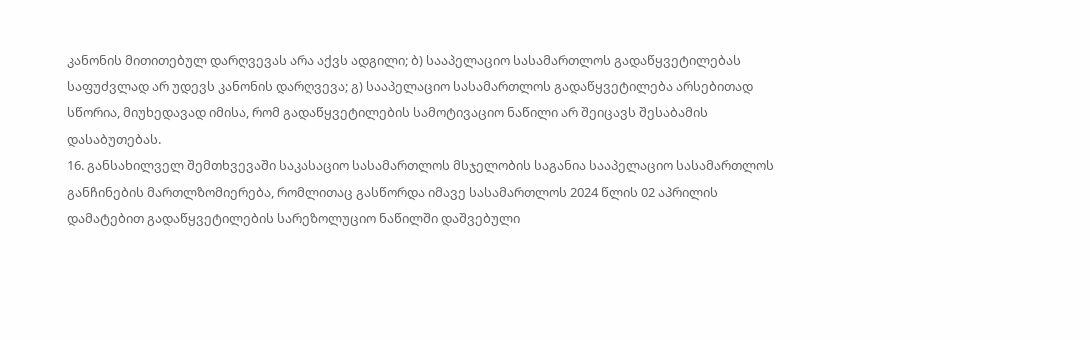კანონის მითითებულ დარღვევას არა აქვს ადგილი; ბ) სააპელაციო სასამართლოს გადაწყვეტილებას საფუძვლად არ უდევს კანონის დარღვევა; გ) სააპელაციო სასამართლოს გადაწყვეტილება არსებითად სწორია, მიუხედავად იმისა, რომ გადაწყვეტილების სამოტივაციო ნაწილი არ შეიცავს შესაბამის დასაბუთებას.
16. განსახილველ შემთხვევაში საკასაციო სასამართლოს მსჯელობის საგანია სააპელაციო სასამართლოს განჩინების მართლზომიერება, რომლითაც გასწორდა იმავე სასამართლოს 2024 წლის 02 აპრილის დამატებით გადაწყვეტილების სარეზოლუციო ნაწილში დაშვებული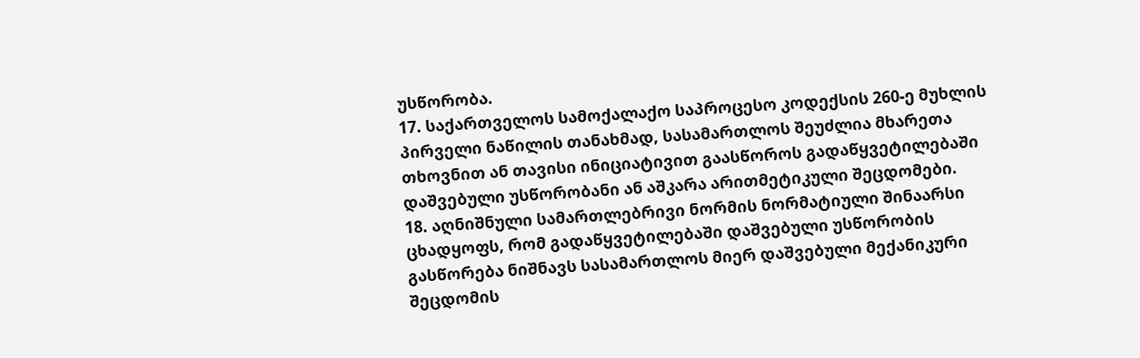უსწორობა.
17. საქართველოს სამოქალაქო საპროცესო კოდექსის 260-ე მუხლის პირველი ნაწილის თანახმად, სასამართლოს შეუძლია მხარეთა თხოვნით ან თავისი ინიციატივით გაასწოროს გადაწყვეტილებაში დაშვებული უსწორობანი ან აშკარა არითმეტიკული შეცდომები.
18. აღნიშნული სამართლებრივი ნორმის ნორმატიული შინაარსი ცხადყოფს, რომ გადაწყვეტილებაში დაშვებული უსწორობის გასწორება ნიშნავს სასამართლოს მიერ დაშვებული მექანიკური შეცდომის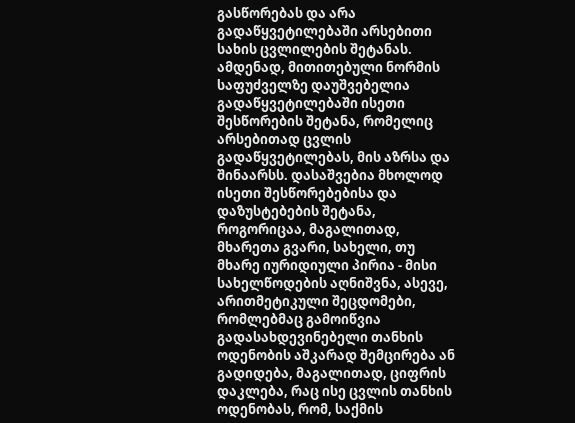გასწორებას და არა გადაწყვეტილებაში არსებითი სახის ცვლილების შეტანას. ამდენად, მითითებული ნორმის საფუძველზე დაუშვებელია გადაწყვეტილებაში ისეთი შესწორების შეტანა, რომელიც არსებითად ცვლის გადაწყვეტილებას, მის აზრსა და შინაარსს. დასაშვებია მხოლოდ ისეთი შესწორებებისა და დაზუსტებების შეტანა, როგორიცაა, მაგალითად, მხარეთა გვარი, სახელი, თუ მხარე იურიდიული პირია - მისი სახელწოდების აღნიშვნა, ასევე, არითმეტიკული შეცდომები, რომლებმაც გამოიწვია გადასახდევინებელი თანხის ოდენობის აშკარად შემცირება ან გადიდება, მაგალითად, ციფრის დაკლება, რაც ისე ცვლის თანხის ოდენობას, რომ, საქმის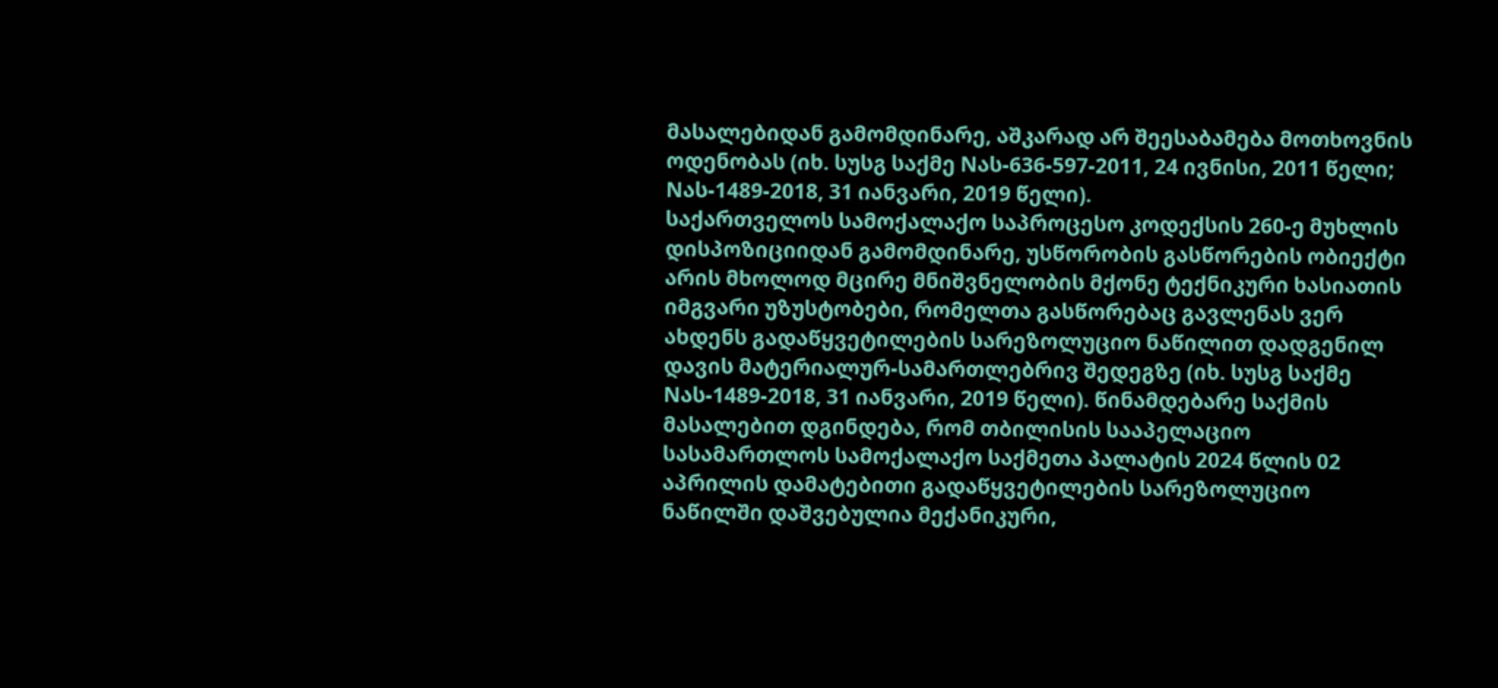მასალებიდან გამომდინარე, აშკარად არ შეესაბამება მოთხოვნის ოდენობას (იხ. სუსგ საქმე Nას-636-597-2011, 24 ივნისი, 2011 წელი; Nას-1489-2018, 31 იანვარი, 2019 წელი).
საქართველოს სამოქალაქო საპროცესო კოდექსის 260-ე მუხლის დისპოზიციიდან გამომდინარე, უსწორობის გასწორების ობიექტი არის მხოლოდ მცირე მნიშვნელობის მქონე ტექნიკური ხასიათის იმგვარი უზუსტობები, რომელთა გასწორებაც გავლენას ვერ ახდენს გადაწყვეტილების სარეზოლუციო ნაწილით დადგენილ დავის მატერიალურ-სამართლებრივ შედეგზე (იხ. სუსგ საქმე Nას-1489-2018, 31 იანვარი, 2019 წელი). წინამდებარე საქმის მასალებით დგინდება, რომ თბილისის სააპელაციო სასამართლოს სამოქალაქო საქმეთა პალატის 2024 წლის 02 აპრილის დამატებითი გადაწყვეტილების სარეზოლუციო ნაწილში დაშვებულია მექანიკური,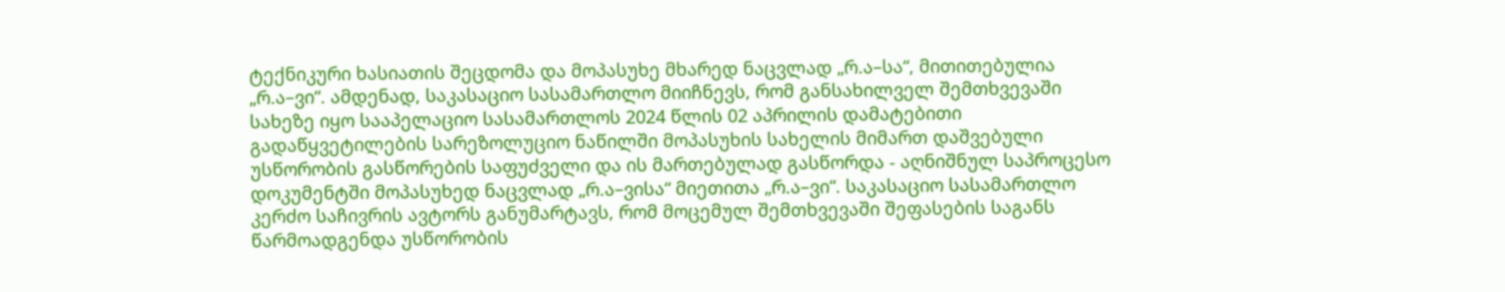ტექნიკური ხასიათის შეცდომა და მოპასუხე მხარედ ნაცვლად „რ.ა–სა“, მითითებულია „რ.ა–ვი“. ამდენად, საკასაციო სასამართლო მიიჩნევს, რომ განსახილველ შემთხვევაში სახეზე იყო სააპელაციო სასამართლოს 2024 წლის 02 აპრილის დამატებითი გადაწყვეტილების სარეზოლუციო ნაწილში მოპასუხის სახელის მიმართ დაშვებული უსწორობის გასწორების საფუძველი და ის მართებულად გასწორდა - აღნიშნულ საპროცესო დოკუმენტში მოპასუხედ ნაცვლად „რ.ა–ვისა“ მიეთითა „რ.ა–ვი“. საკასაციო სასამართლო კერძო საჩივრის ავტორს განუმარტავს, რომ მოცემულ შემთხვევაში შეფასების საგანს წარმოადგენდა უსწორობის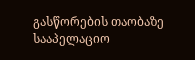გასწორების თაობაზე სააპელაციო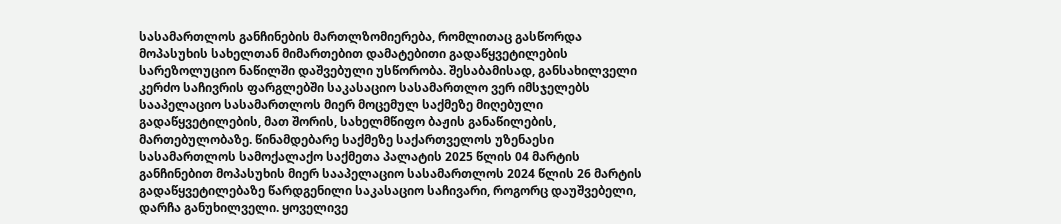სასამართლოს განჩინების მართლზომიერება, რომლითაც გასწორდა მოპასუხის სახელთან მიმართებით დამატებითი გადაწყვეტილების სარეზოლუციო ნაწილში დაშვებული უსწორობა. შესაბამისად, განსახილველი კერძო საჩივრის ფარგლებში საკასაციო სასამართლო ვერ იმსჯელებს სააპელაციო სასამართლოს მიერ მოცემულ საქმეზე მიღებული გადაწყვეტილების, მათ შორის, სახელმწიფო ბაჟის განაწილების, მართებულობაზე. წინამდებარე საქმეზე საქართველოს უზენაესი სასამართლოს სამოქალაქო საქმეთა პალატის 2025 წლის 04 მარტის განჩინებით მოპასუხის მიერ სააპელაციო სასამართლოს 2024 წლის 26 მარტის გადაწყვეტილებაზე წარდგენილი საკასაციო საჩივარი, როგორც დაუშვებელი, დარჩა განუხილველი. ყოველივე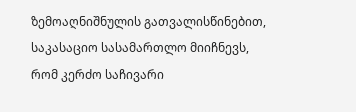ზემოაღნიშნულის გათვალისწინებით, საკასაციო სასამართლო მიიჩნევს, რომ კერძო საჩივარი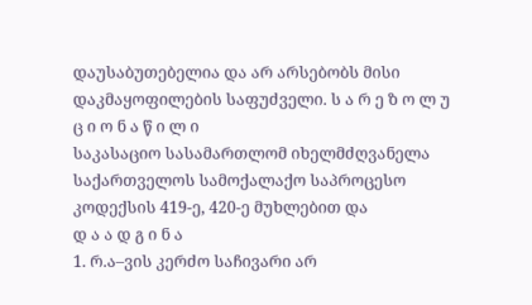დაუსაბუთებელია და არ არსებობს მისი დაკმაყოფილების საფუძველი. ს ა რ ე ზ ო ლ უ ც ი ო ნ ა წ ი ლ ი
საკასაციო სასამართლომ იხელმძღვანელა საქართველოს სამოქალაქო საპროცესო კოდექსის 419-ე, 420-ე მუხლებით და
დ ა ა დ გ ი ნ ა
1. რ.ა–ვის კერძო საჩივარი არ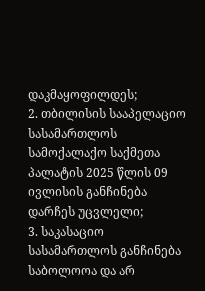დაკმაყოფილდეს;
2. თბილისის სააპელაციო სასამართლოს სამოქალაქო საქმეთა პალატის 2025 წლის 09 ივლისის განჩინება დარჩეს უცვლელი;
3. საკასაციო სასამართლოს განჩინება საბოლოოა და არ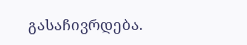გასაჩივრდება.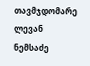თავმჯდომარე ლევან ნემსაძე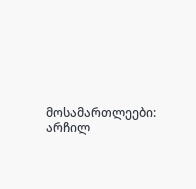მოსამართლეები: არჩილ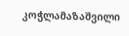კოჭლამაზაშვილი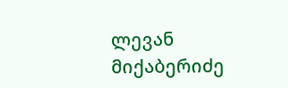ლევან მიქაბერიძე